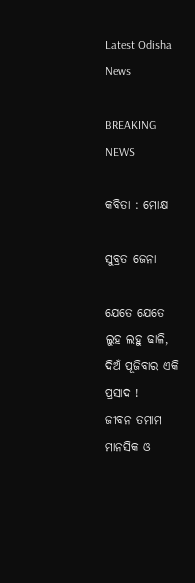Latest Odisha News

BREAKING NEWS

କବିତା : ମୋକ୍ଷ

ସୁବ୍ରତ ଜେନା

ଯେତେ ଯେତେ ଲୁହ ଲହୁ ଢାଳି,
ଦିଅଁ ପୂଜିବାର ଏକି ପ୍ରସାଦ !
ଜୀବନ ତମାମ ମାନସିକ ଓ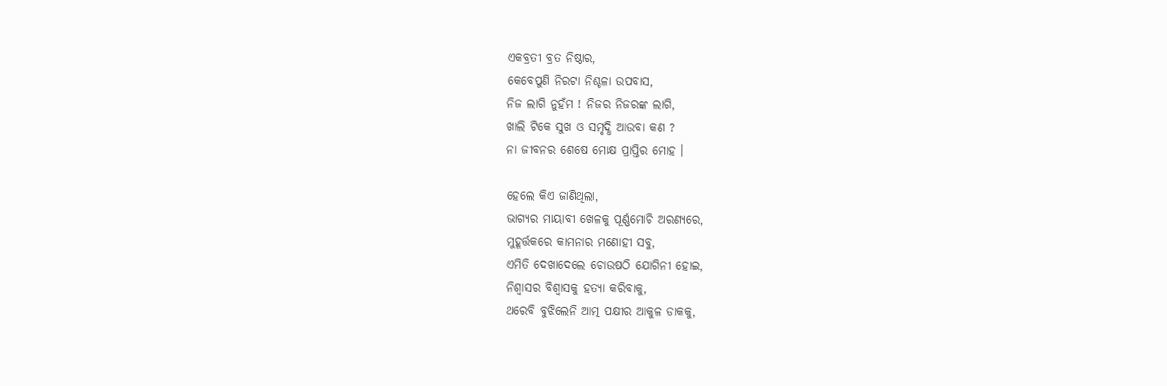ଏକବ୍ରତୀ ବ୍ରତ ନିଷ୍ଠାର,
କେବେପୁଣି ନିରଟା ନିଶ୍ଚଳା ଉପବାସ,
ନିଜ ଲାଗି ନୁହଁମ ! ନିଜର ନିଜରଙ୍କ ଲାଗି,
ଖାଲି ଟିକେ ସୁଖ ଓ ସମୃଦ୍ଧି ଆଉବା କଣ ?
ନା ଜୀବନର ଶେଷେ ମୋକ୍ଷ ପ୍ରାପ୍ତିର ମୋହ ।

ହେଲେ କିଏ ଜାଣିଥିଲା,
ଭାଗ୍ୟର ମାୟାବୀ ଖେଳକୁ ପୂର୍ଣ୍ଣମୋଚି ଅରଣ୍ୟରେ,
ମୁହୂର୍ତ୍ତକରେ କାମନାର ମଣୋହୀ ସବୁ,
ଏମିତି ଦେଖାଦେଲେ ଚୋଉଷଠି ଯୋଗିନୀ ହୋଇ,
ନିଶ୍ୱାସର ବିଶ୍ୱାସକୁ ହତ୍ୟା କରିବାକୁ,
ଥରେବି ବୁଝିଲେନି ଆତ୍ମ ପକ୍ଷୀର ଆକୁଳ ଡାକକୁ,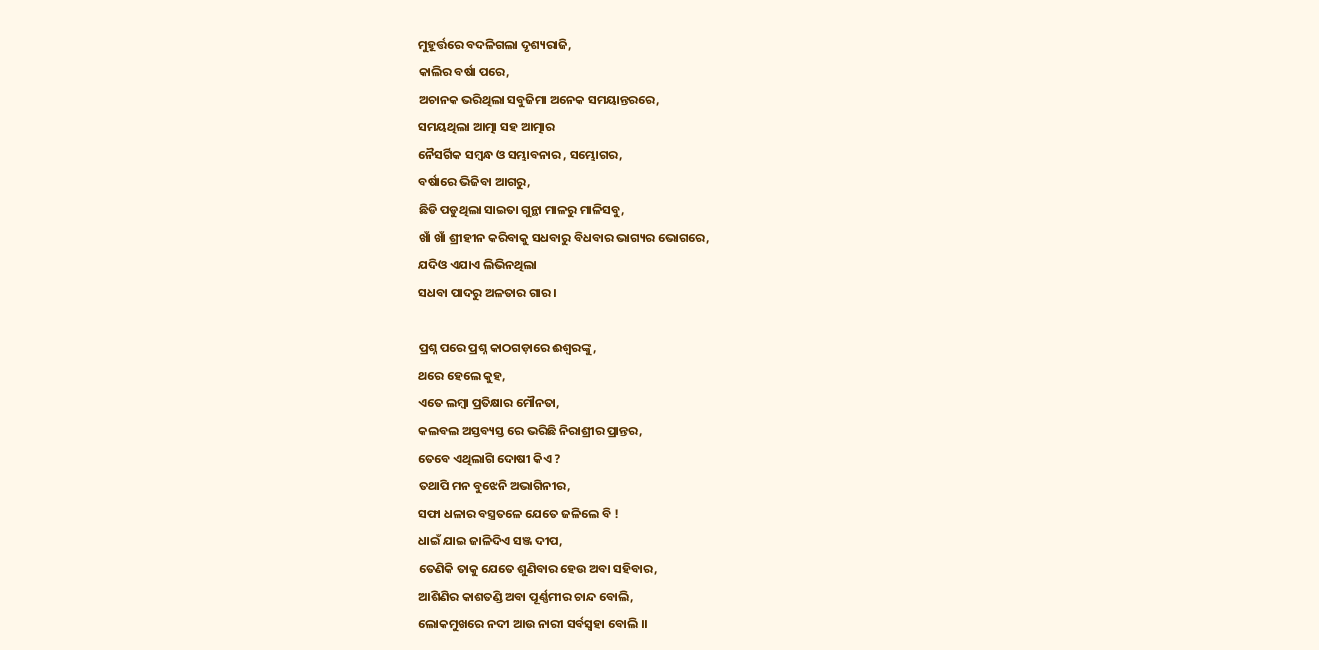ମୁହୂର୍ତ୍ତରେ ବଦଳିଗଲା ଦୃଶ୍ୟରାଜି,
କାଲିର ବର୍ଷା ପରେ,
ଅଚାନକ ଭରିଥିଲା ସବୁଜିମା ଅନେକ ସମୟାନ୍ତରରେ,
ସମୟଥିଲା ଆତ୍ମା ସହ ଆତ୍ମାର
ନୈସର୍ଗିକ ସମ୍ବନ୍ଧ ଓ ସମ୍ଭାବନାର , ସମ୍ଭୋଗର,
ବର୍ଷାରେ ଭିଜିବା ଆଗରୁ,
ଛିଡି ପଡୁଥିଲା ସାଇତା ଗୁନ୍ଥା ମାଳରୁ ମାଳିସବୁ,
ଖାଁ ଖାଁ ଶ୍ରୀହୀନ କରିବାକୁ ସଧବାରୁ ବିଧବାର ଭାଗ୍ୟର ଭୋଗରେ,
ଯଦିଓ ଏଯାଏ ଲିଭିନଥିଲା
ସଧବା ପାଦରୁ ଅଳତାର ଗାର ।

ପ୍ରଶ୍ନ ପରେ ପ୍ରଶ୍ନ କାଠଗଡ଼ାରେ ଈଶ୍ୱରଙ୍କୁ,
ଥରେ ହେଲେ କୁହ,
ଏତେ ଲମ୍ବା ପ୍ରତିକ୍ଷାର ମୌନତା,
କଲବଲ ଅସ୍ତବ୍ୟସ୍ତ ରେ ଭରିଛି ନିରାଶ୍ରୀର ପ୍ରାନ୍ତର,
ତେବେ ଏଥିଲାଗି ଦୋଷୀ କିଏ ?
ତଥାପି ମନ ବୁଝେନି ଅଭାଗିନୀର,
ସଫା ଧଳାର ବସ୍ତ୍ରତଳେ ଯେତେ ଜଳିଲେ ବି !
ଧାଇଁ ଯାଇ ଜାଳିଦିଏ ସଞ୍ଜ ଦୀପ,
ତେଣିକି ତାକୁ ଯେତେ ଶୁଣିବାର ହେଉ ଅବା ସହିବାର,
ଆଶିଣିର କାଶତଣ୍ଡି ଅବା ପୂର୍ଣ୍ଣମୀର ଚାନ୍ଦ ବୋଲି,
ଲୋକମୁଖରେ ନଦୀ ଆଉ ନାରୀ ସର୍ବସ୍ୱହା ବୋଲି ।।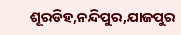ଶୂରଡିହ,ନନ୍ଦିପୁର,ଯାଜପୁର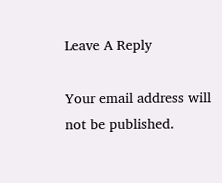Leave A Reply

Your email address will not be published.